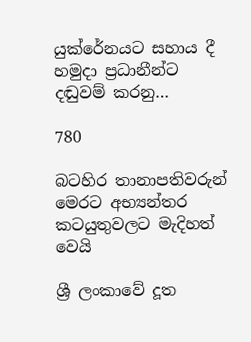යුක්රේනයට සහාය දී හමුදා ප්‍රධානීන්ට දඬුවම් කරනු…

780

බටහිර තානාපතිවරුන් මෙරට අභ්‍යන්තර කටයුතුවලට මැදිහත් වෙයි

ශ්‍රී ලංකාවේ දූත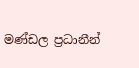මණ්ඩල ප්‍රධානීන්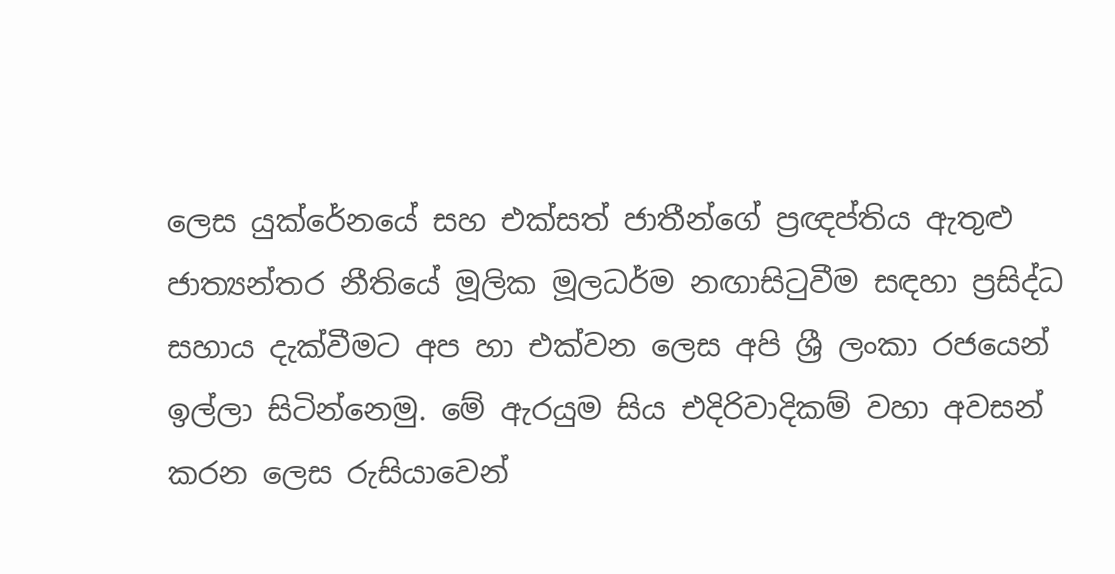ලෙස යුක්රේනයේ සහ එක්සත් ජාතීන්ගේ ප්‍රඥප්තිය ඇතුළු ජාත්‍යන්තර නීතියේ මූලික මූලධර්ම නඟාසිටුවීම සඳහා ප්‍රසිද්ධ සහාය දැක්වීමට අප හා එක්වන ලෙස අපි ශ්‍රී ලංකා රජයෙන් ඉල්ලා සිටින්නෙමු. මේ ඇරයුම සිය එදිරිවාදිකම් වහා අවසන් කරන ලෙස රුසියාවෙන්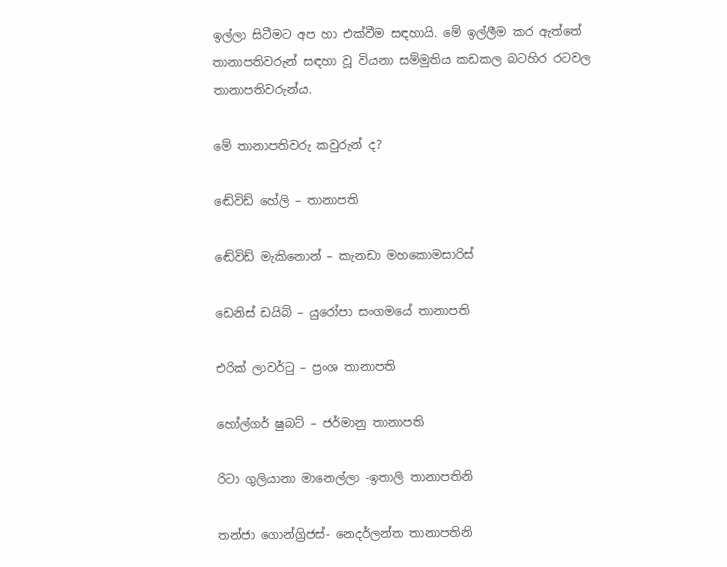ඉල්ලා සිටීමට අප හා එක්වීම සඳහායි. මේ ඉල්ලීම කර ඇත්තේ තානාපතිවරුන් සඳහා වූ වියනා සම්මුතිය කඩකල බටහිර රටවල තානාපතිවරුන්ය.

මේ තානාපතිවරු කවුරුන් ද?

ඬේවිඩ් හේලි – තානාපති

ඬේවිඩ් මැකිනොන් – කැනඩා මහකොමසාරිස්

ඩෙනිස් ඩයිබ් – යුරෝපා සංගමයේ තානාපති

එරික් ලාවර්ටු – ප්‍රංශ තානාපති

හෝල්ගර් ෂුබට් – ජර්මානු තානාපති

රිටා ගුලියානා මානෙල්ලා -ඉතාලි තානාපතිනි

තන්ජා ගොන්ග්‍රිජස්- නෙදර්ලන්ත තානාපතිනි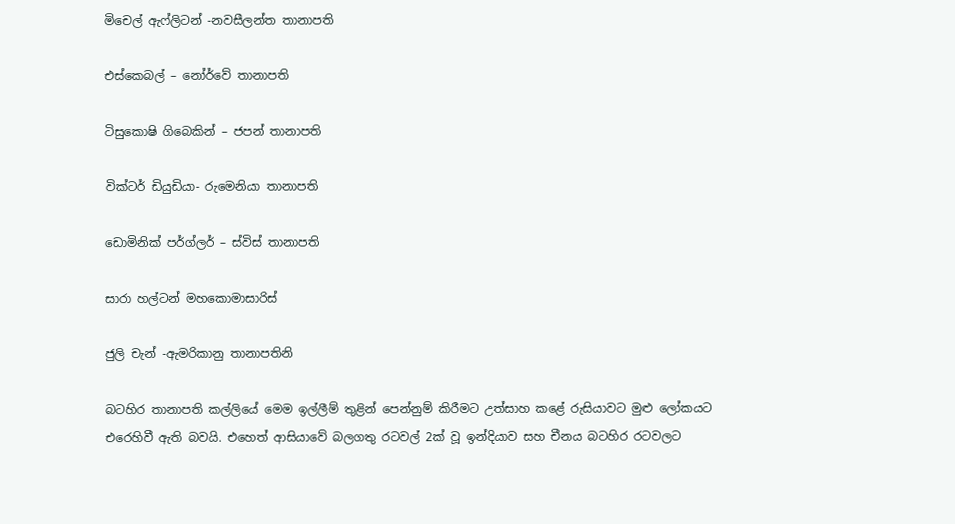මිචෙල් ඇෆ්ලිටන් -නවසීලන්ත තානාපති

එස්කෙබල් – නෝර්වේ තානාපති

ටිසුකොෂි ගිබෙකින් – ජපන් තානාපති

වික්ටර් ඩියුඩියා- රුමෙනියා තානාපති

ඩොමිනික් පර්ග්ලර් – ස්විස් තානාපති

සාරා හල්ටන් මහකොමාසාරිස්

ජුලි චැන් -ඇමරිකානු තානාපතිනි

බටහිර තානාපති කල්ලියේ මෙම ඉල්ලීම් තුළින් පෙන්නුම් කිරීමට උත්සාහ කළේ රුසියාවට මුළු ලෝකයට එරෙහිවී ඇති බවයි. එහෙත් ආසියාවේ බලගතු රටවල් 2ක් වූ ඉන්දියාව සහ චීනය බටහිර රටවලට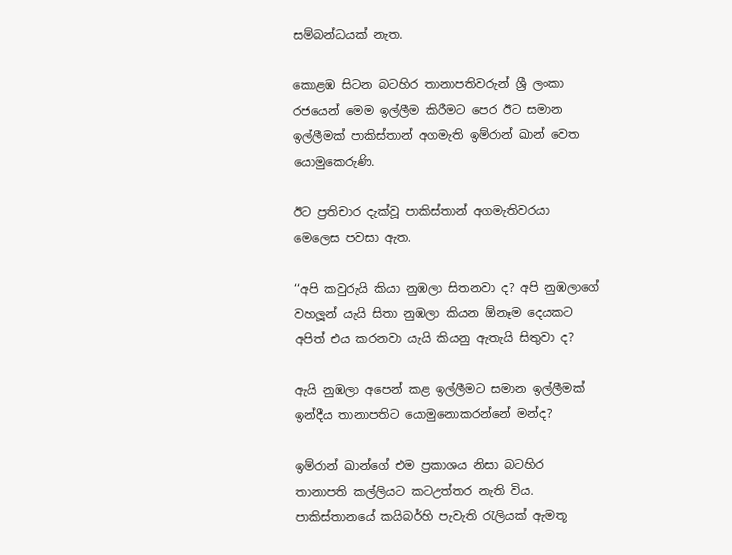සම්බන්ධයක් නැත.

කොළඹ සිටන බටහිර තානාපතිවරුන් ශ්‍රී ලංකා රජයෙන් මෙම ඉල්ලීම කිරීමට පෙර ඊට සමාන ඉල්ලීමක් පාකිස්තාන් අගමැති ඉම්රාන් ඛාන් වෙත යොමුකෙරුණි.

ඊට ප්‍රතිචාර දැක්වූ පාකිස්තාන් අගමැතිවරයා මෙලෙස පවසා ඇත.

‘‘අපි කවුරුයි කියා නුඹලා සිතනවා ද? අපි නුඹලාගේ වහලූන් යැයි සිතා නුඹලා කියන ඕනෑම දෙයකට අපිත් එය කරනවා යැයි කියනු ඇතැයි සිතුවා ද?

ඇයි නුඹලා අපෙන් කළ ඉල්ලීමට සමාන ඉල්ලීමක් ඉන්දීය තානාපතිට යොමුනොකරන්නේ මන්ද?

ඉම්රාන් ඛාන්ගේ එම ප්‍රකාශය නිසා බටහිර තානාපති කල්ලියට කටඋත්තර නැති විය. පාකිස්තානයේ කයිබර්හි පැවැති රැලියක් ඇමතූ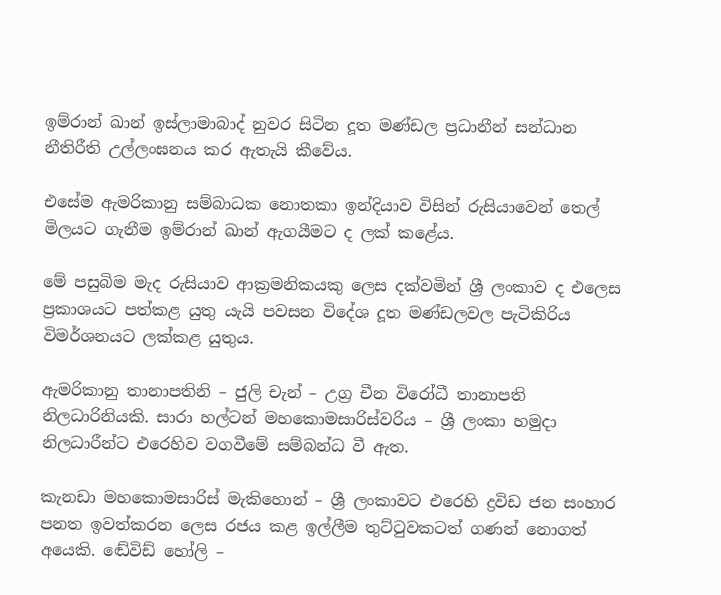ඉම්රාන් ඛාන් ඉස්ලාමාබාද් නුවර සිටින දූත මණ්ඩල ප්‍රධානීන් සන්ධාන නීතිරීති උල්ලංඝනය කර ඇතැයි කීවේය.

එසේම ඇමරිකානු සම්බාධක නොතකා ඉන්දියාව විසින් රුසියාවෙන් තෙල් මිලයට ගැනීම ඉම්රාන් ඛාන් ඇගයීමට ද ලක් කළේය.

මේ පසුබිම මැද රුසියාව ආක්‍රමනිකයකු ලෙස දක්වමින් ශ්‍රී ලංකාව ද එලෙස ප්‍රකාශයට පත්කළ යුතු යැයි පවසන විදේශ දූත මණ්ඩලවල පැටිකිරිය විමර්ශනයට ලක්කළ යුතුය.

ඇමරිකානු තානාපතිනි – ජුලි චැන් – උග්‍ර චීන විරෝධී තානාපති නිලධාරිනියකි. සාරා හල්ටන් මහකොමසාරිස්වරිය – ශ්‍රී ලංකා හමුදා නිලධාරීන්ට එරෙහිව වගවීමේ සම්බන්ධ වී ඇත.

කැනඩා මහකොමසාරිස් මැකිහොන් – ශ්‍රී ලංකාවට එරෙහි ද්‍රවිඩ ජන සංහාර පනත ඉවත්කරන ලෙස රජය කළ ඉල්ලීම තුට්ටුවකටත් ගණන් නොගත් අයෙකි. ඬේවිඩ් හෝලි –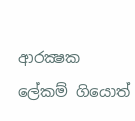ආරක්‍ෂක ලේකම් ගියොත්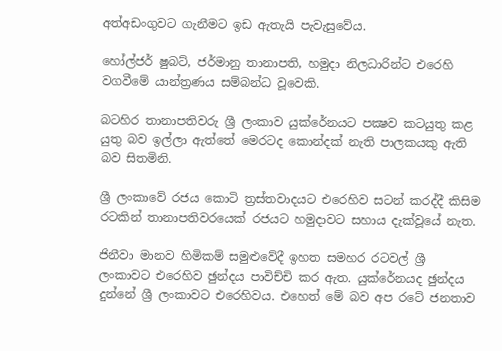අත්අඩංගුවට ගැනීමට ඉඩ ඇතැයි පැවැසුවේය.

හෝල්ජර් ෂුබට්, ජර්මානු තානාපති, හමුදා නිලධාරින්ට එරෙහි වගවීමේ යාන්ත්‍රණය සම්බන්ධ වූවෙකි.

බටහිර තානාපතිවරු ශ්‍රී ලංකාව යුක්රේනයට පක්‍ෂව කටයුතු කළ යුතු බව ඉල්ලා ඇත්තේ මෙරටද කොන්දක් නැති පාලකයකු ඇති බව සිතමිනි.

ශ්‍රී ලංකාවේ රජය කොටි ත්‍රස්තවාදයට එරෙහිව සටන් කරද්දී කිසිම රටකින් තානාපතිවරයෙක් රජයට හමුදාවට සහාය දැක්වූයේ නැත.

ජිනීවා මානව හිමිකම් සමුළුවේදී ඉහත සමහර රටවල් ශ්‍රී ලංකාවට එරෙහිව ඡුන්දය පාවිච්චි කර ඇත. යුක්රේනයද ඡුන්දය දුන්නේ ශ්‍රී ලංකාවට එරෙහිවය. එහෙත් මේ බව අප රටේ ජනතාව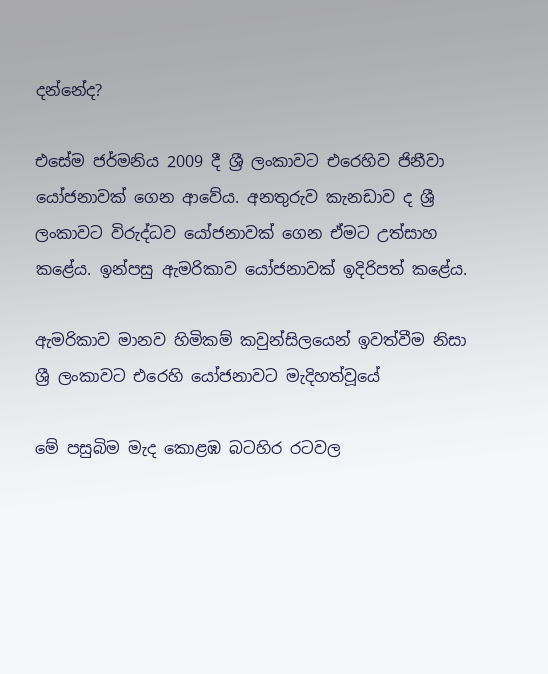දන්නේද?

එසේම ජර්මනිය 2009 දී ශ්‍රී ලංකාවට එරෙහිව ජිනීවා යෝජනාවක් ගෙන ආවේය. අනතුරුව කැනඩාව ද ශ්‍රී ලංකාවට විරුද්ධව යෝජනාවක් ගෙන ඒමට උත්සාහ කළේය. ඉන්පසු ඇමරිකාව යෝජනාවක් ඉදිරිපත් කළේය.

ඇමරිකාව මානව හිමිකම් කවුන්සිලයෙන් ඉවත්වීම නිසා ශ්‍රී ලංකාවට එරෙහි යෝජනාවට මැදිහත්වූයේ

මේ පසුබිම මැද කොළඹ බටහිර රටවල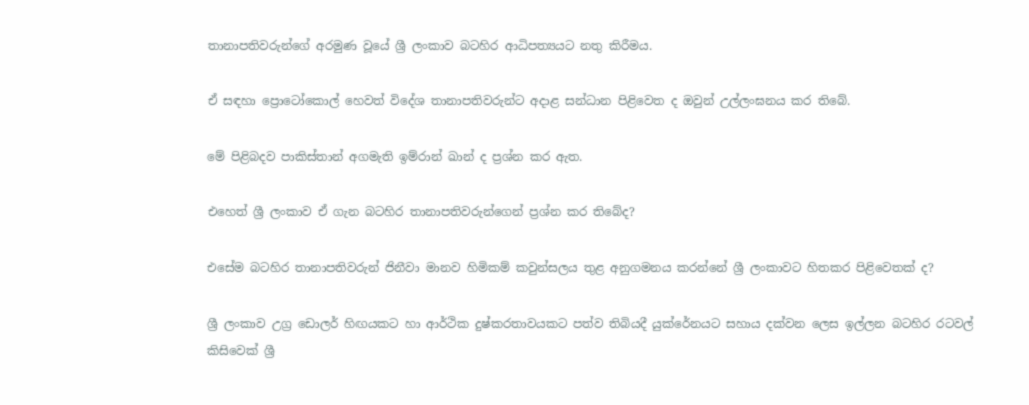තානාපතිවරුන්ගේ අරමුණ වූයේ ශ්‍රී ලංකාව බටහිර ආධිපත්‍යයට නතු කිරීමය.

ඒ සඳහා ප්‍රොටෝකොල් හෙවත් විදේශ තානාපතිවරුන්ට අදාළ සන්ධාන පිළිවෙත ද ඔවුන් උල්ලංඝනය කර තිබේ.

මේ පිළිබදව පාකිස්තාන් අගමැති ඉම්රාන් ඛාන් ද ප්‍රශ්න කර ඇත.

එහෙත් ශ්‍රී ලංකාව ඒ ගැන බටහිර තානාපතිවරුන්ගෙන් ප්‍රශ්න කර තිබේද?

එසේම බටහිර තානාපතිවරුන් ජිනීවා මානව හිමිකම් කවුන්සලය තුළ අනුගමනය කරන්නේ ශ්‍රී ලංකාවට හිතකර පිළිවෙතක් ද?

ශ්‍රී ලංකාව උග්‍ර ඩොලර් හිඟයකට හා ආර්ථික දුෂ්කරතාවයකට පත්ව තිබියදී යුක්රේනයට සහාය දක්වන ලෙස ඉල්ලන බටහිර රටවල් කිසිවෙක් ශ්‍රී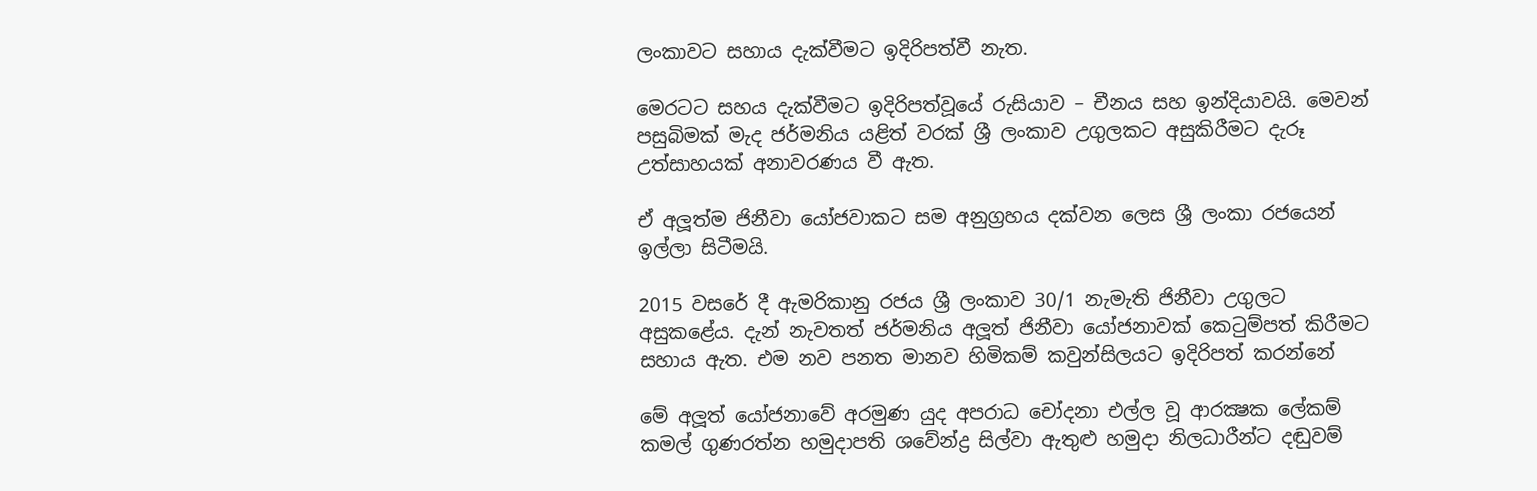ලංකාවට සහාය දැක්වීමට ඉදිරිපත්වී නැත.

මෙරටට සහය දැක්වීමට ඉදිරිපත්වූයේ රුසියාව – චීනය සහ ඉන්දියාවයි. මෙවන් පසුබිමක් මැද ජර්මනිය යළිත් වරක් ශ්‍රී ලංකාව උගුලකට අසුකිරීමට දැරූ උත්සාහයක් අනාවරණය වී ඇත.

ඒ අලූත්ම ජිනීවා යෝජවාකට සම අනුග්‍රහය දක්වන ලෙස ශ්‍රී ලංකා රජයෙන් ඉල්ලා සිටීමයි.

2015 වසරේ දී ඇමරිකානු රජය ශ්‍රී ලංකාව 30/1 නැමැති ජිනීවා උගුලට අසුකළේය. දැන් නැවතත් ජර්මනිය අලූත් ජිනීවා යෝජනාවක් කෙටුම්පත් කිරීමට සහාය ඇත. එම නව පනත මානව හිමිකම් කවුන්සිලයට ඉදිරිපත් කරන්නේ

මේ අලූත් යෝජනාවේ අරමුණ යුද අපරාධ චෝදනා එල්ල වූ ආරක්‍ෂක ලේකම් කමල් ගුණරත්න හමුදාපති ශවේන්ද්‍ර සිල්වා ඇතුළු හමුදා නිලධාරීන්ට දඬුවම්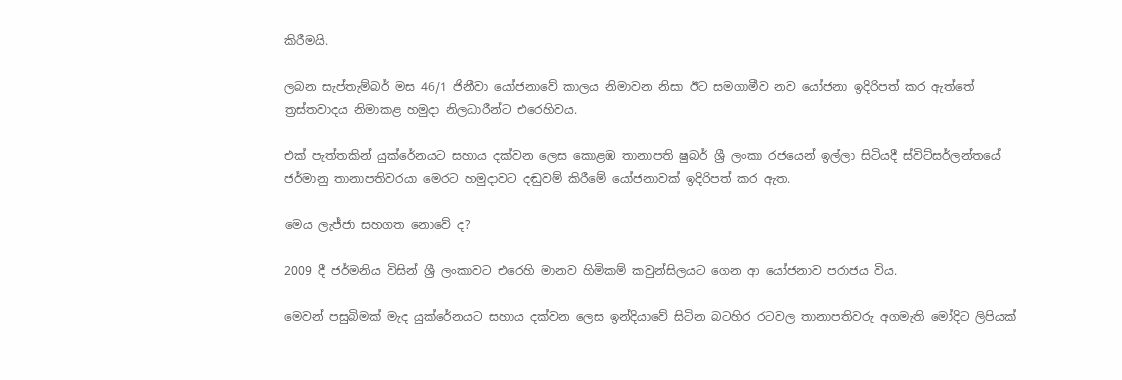කිරීමයි.

ලබන සැප්තැම්බර් මස 46/1 ජිනීවා යෝජනාවේ කාලය නිමාවන නිසා ඊට සමගාමීව නව යෝජනා ඉදිරිපත් කර ඇත්තේ ත්‍රස්තවාදය නිමාකළ හමුදා නිලධාරීන්ට එරෙහිවය.

එක් පැත්තකින් යුක්රේනයට සහාය දක්වන ලෙස කොළඹ තානාපති ෂුබර් ශ්‍රී ලංකා රජයෙන් ඉල්ලා සිටියදී ස්විට්සර්ලන්තයේ ජර්මානු තානාපතිවරයා මෙරට හමුදාවට දඬුවම් කිරීමේ යෝජනාවක් ඉදිරිපත් කර ඇත.

මෙය ලැජ්ජා සහගත නොවේ ද?

2009 දී ජර්මනිය විසින් ශ්‍රී ලංකාවට එරෙහි මානව හිමිකම් කවුන්සිලයට ගෙන ආ යෝජනාව පරාජය විය.

මෙවන් පසුබිමක් මැද යුක්රේනයට සහාය දක්වන ලෙස ඉන්දියාවේ සිටින බටහිර රටවල තානාපතිවරු අගමැති මෝදිට ලිපියක්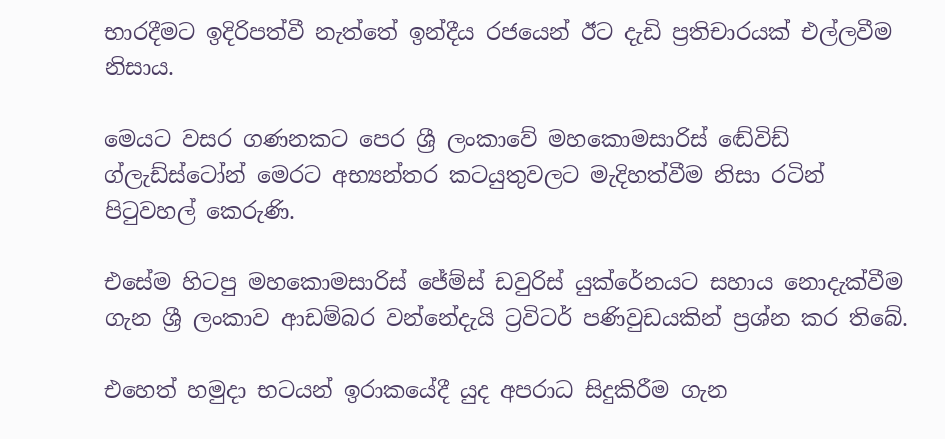භාරදීමට ඉදිරිපත්වී නැත්තේ ඉන්දීය රජයෙන් ඊට දැඩි ප්‍රතිචාරයක් එල්ලවීම නිසාය.

මෙයට වසර ගණනකට පෙර ශ්‍රී ලංකාවේ මහකොමසාරිස් ඬේවිඩ් ග්ලැඩ්ස්ටෝන් මෙරට අභ්‍යන්තර කටයුතුවලට මැදිහත්වීම නිසා රටින් පිටුවහල් කෙරුණි.

එසේම හිටපු මහකොමසාරිස් ජේම්ස් ඩවුරිස් යුක්රේනයට සහාය නොදැක්වීම ගැන ශ්‍රී ලංකාව ආඩම්බර වන්නේදැයි ට්‍රවිටර් පණිවුඩයකින් ප්‍රශ්න කර තිබේ.

එහෙත් හමුදා භටයන් ඉරාකයේදී යුද අපරාධ සිදුකිරීම ගැන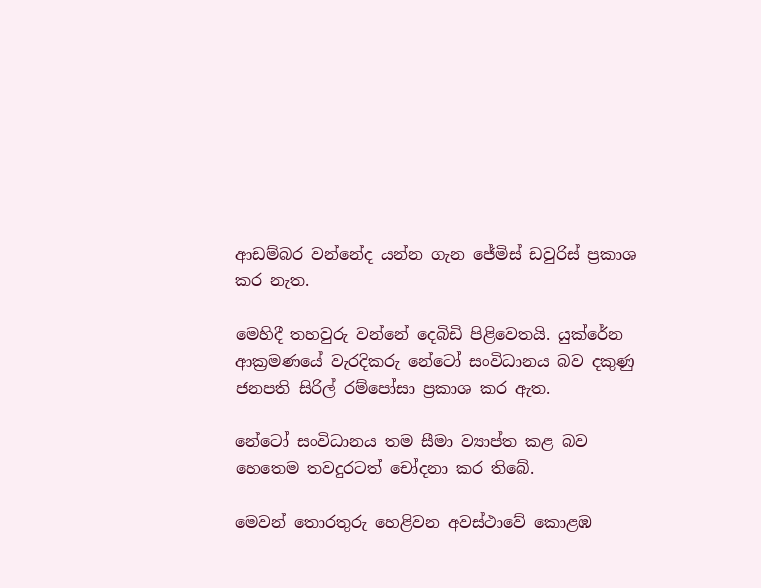ආඩම්බර වන්නේද යන්න ගැන ජේමිස් ඩවුරිස් ප්‍රකාශ කර නැත.

මෙහිදී තහවුරු වන්නේ දෙබිඩි පිළිවෙතයි. යුක්රේන ආක්‍රමණයේ වැරදිකරු නේටෝ සංවිධානය බව දකුණු ජනපති සිරිල් රම්පෝසා ප්‍රකාශ කර ඇත.

නේටෝ සංවිධානය තම සීමා ව්‍යාප්ත කළ බව හෙතෙම තවදුරටත් චෝදනා කර තිබේ.

මෙවන් තොරතුරු හෙළිවන අවස්ථාවේ කොළඹ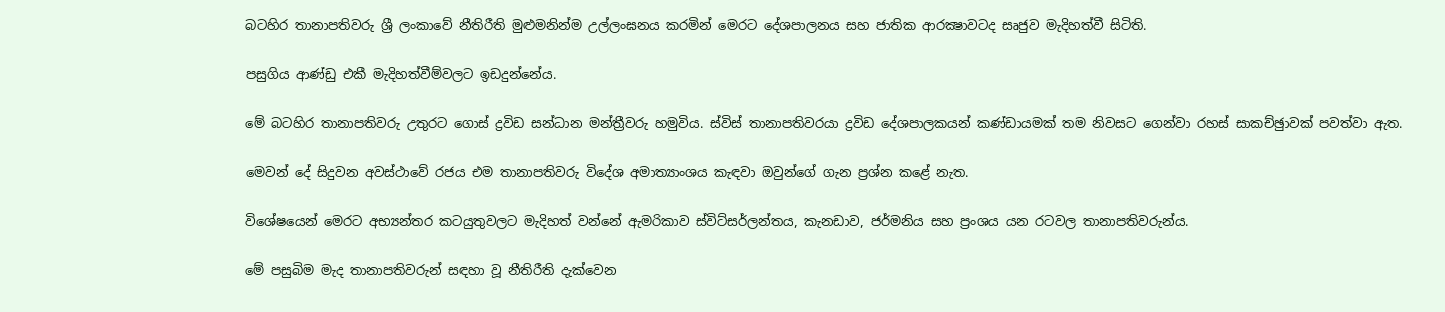බටහිර තානාපතිවරු ශ්‍රී ලංකාවේ නීතිරීති මුළුමනින්ම උල්ලංඝනය කරමින් මෙරට දේශපාලනය සහ ජාතික ආරක්‍ෂාවටද සෘජුව මැදිහත්වී සිටිති.

පසුගිය ආණ්ඩු එකී මැදිහත්වීම්වලට ඉඩදුන්නේය.

මේ බටහිර තානාපතිවරු උතුරට ගොස් ද්‍රවිඩ සන්ධාන මන්ත්‍රීවරු හමුවිය. ස්විස් තානාපතිවරයා ද්‍රවිඩ දේශපාලකයන් කණ්ඩායමක් තම නිවසට ගෙන්වා රහස් සාකච්ඡුාවක් පවත්වා ඇත.

මෙවන් දේ සිදුවන අවස්ථාවේ රජය එම තානාපතිවරු විදේශ අමාත්‍යාංශය කැඳවා ඔවුන්ගේ ගැන ප්‍රශ්න කළේ නැත.

විශේෂයෙන් මෙරට අභ්‍යන්තර කටයුතුවලට මැදිහත් වන්නේ ඇමරිකාව ස්විට්සර්ලන්තය, කැනඩාව, ජර්මනිය සහ ප්‍රංශය යන රටවල තානාපතිවරුන්ය.

මේ පසුබිම මැද තානාපතිවරුන් සඳහා වූ නීතිරීති දැක්වෙන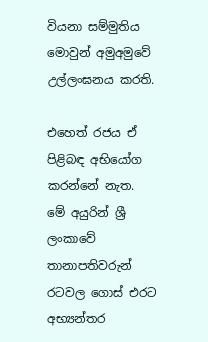වියනා සම්මුතිය මොවුන් අමුඅමුවේ උල්ලංඝනය කරති.

එහෙත් රජය ඒ පිළිබඳ අභියෝග කරන්නේ නැත. මේ අයුරින් ශ්‍රී ලංකාවේ තානාපතිවරුන් රටවල ගොස් එරට අභ්‍යන්තර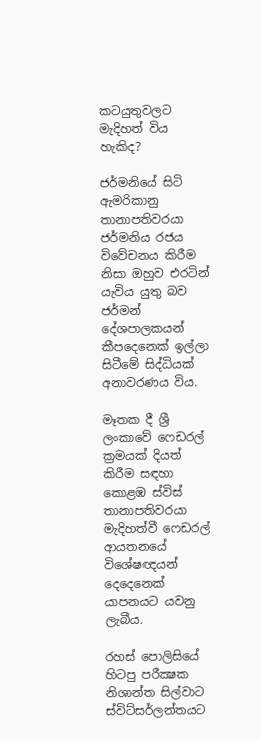කටයුතුවලට මැදිහත් විය හැකිද?

ජර්මනියේ සිටි ඇමරිකානු තානාපතිවරයා ජර්මනිය රජය විවේචනය කිරීම නිසා ඔහුව එරටින් යැවිය යුතු බව ජර්මන් දේශපාලකයන් කීපදෙනෙක් ඉල්ලා සිටීමේ සිද්ධියක් අනාවරණය විය.

මෑතක දී ශ්‍රී ලංකාවේ ෆෙඩරල් ක්‍රමයක් දියත් කිරීම සඳහා කොළඹ ස්විස් තානාපතිවරයා මැදිහත්වී ෆෙඩරල් ආයතනයේ විශේෂඥයන් දෙදෙනෙක් යාපනයට යවනු ලැබීය.

රහස් පොලිසියේ හිටපු පරීක්‍ෂක නිශාන්ත සිල්වාට ස්විට්සර්ලන්තයට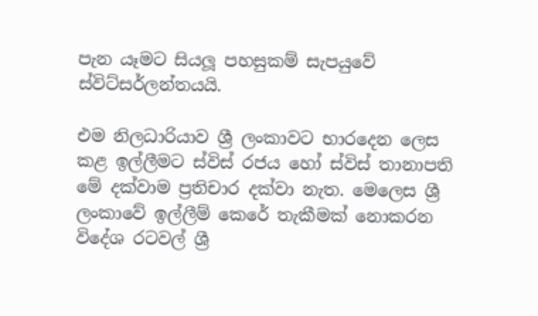පැන යෑමට සියලූ පහසුකම් සැපයුවේ ස්විට්සර්ලන්තයයි.

එම නිලධාරියාව ශ්‍රී ලංකාවට භාරදෙන ලෙස කළ ඉල්ලීමට ස්විස් රජය හෝ ස්විස් තානාපති මේ දක්වාම ප්‍රතිචාර දක්වා නැත. මෙලෙස ශ්‍රී ලංකාවේ ඉල්ලීම් කෙරේ තැකීමක් නොකරන විදේශ රටවල් ශ්‍රී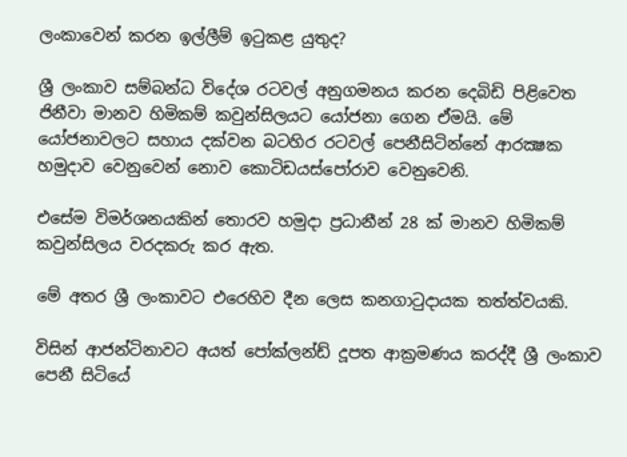ලංකාවෙන් කරන ඉල්ලීම් ඉටුකළ යුතුද?

ශ්‍රී ලංකාව සම්බන්ධ විදේශ රටවල් අනුගමනය කරන දෙබිඩි පිළිවෙත ජිනීවා මානව හිමිකම් කවුන්සිලයට යෝජනා ගෙන ඒමයි. මේ යෝජනාවලට සහාය දක්වන බටහිර රටවල් පෙනීසිටින්නේ ආරක්‍ෂක හමුදාව වෙනුවෙන් නොව කොටිඩයස්පෝරාව වෙනුවෙනි.

එසේම විමර්ශනයකින් තොරව හමුදා ප්‍රධානීන් 28 ක් මානව හිමිකම් කවුන්සිලය වරදකරු කර ඇත.

මේ අතර ශ්‍රී ලංකාවට එරෙහිව දීන ලෙස කනගාටුදායක තත්ත්වයකි.

විසින් ආජන්ටිනාවට අයත් පෝක්ලන්ඩ් දූපත ආක්‍රමණය කරද්දී ශ්‍රී ලංකාව පෙනී සිටියේ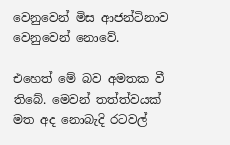වෙනුවෙන් මිස ආජන්ටිනාව වෙනුවෙන් නොවේ.

එහෙත් මේ බව අමතක වී තිබේ. මෙවන් තත්ත්වයක් මත අද නොබැදි රටවල්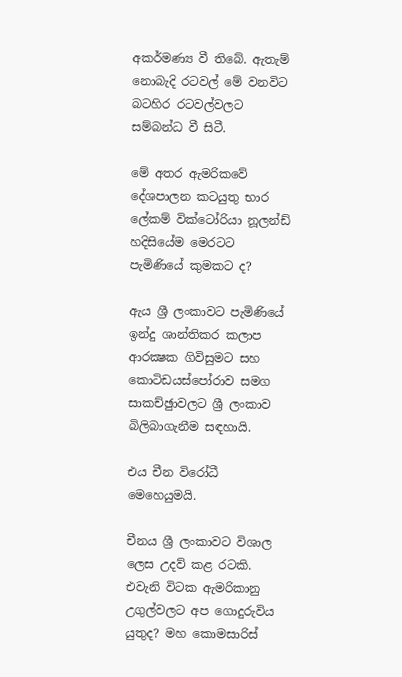අකර්මණ්‍ය වී තිබේ. ඇතැම් නොබැදි රටවල් මේ වනවිට බටහිර රටවල්වලට සම්බන්ධ වී සිටී.

මේ අතර ඇමරිකවේ දේශපාලන කටයුතු භාර ලේකම් වික්ටෝරියා නූලන්ඩ් හදිසියේම මෙරටට පැමිණියේ කුමකට ද?

ඇය ශ්‍රී ලංකාවට පැමිණියේ ඉන්දු ශාන්තිකර කලාප ආරක්‍ෂක ගිවිසුමට සහ කොටිඩයස්පෝරාව සමග සාකච්ඡුාවලට ශ්‍රී ලංකාව බිලිබාගැනීම සඳහායි.

එය චීන විරෝධී මෙහෙයුමයි.

චීනය ශ්‍රී ලංකාවට විශාල ලෙස උදව් කළ රටකි. එවැනි විටක ඇමරිකානු උගුල්වලට අප ගොදුරුවිය යුතුද? මහ කොමසාරිස්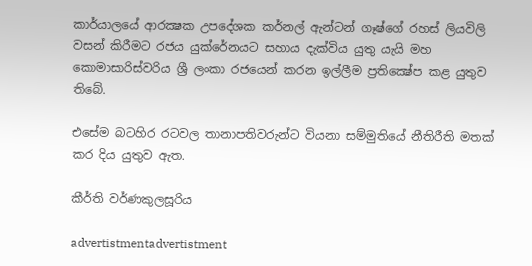කාර්යාලයේ ආරක්‍ෂක උපදේශක කර්නල් ඇන්ටන් ගෑෂ්ගේ රහස් ලියවිලි වසන් කිරීමට රජය යුක්රේනයට සහාය දැක්විය යුතු යැයි මහ කොමාසාරිස්වරිය ශ්‍රී ලංකා රජයෙන් කරන ඉල්ලීම ප්‍රතික්‍ෂේප කළ යුතුව තිබේ.

එසේම බටහිර රටවල තානාපතිවරුන්ට වියනා සම්මුතියේ නීතිරීති මතක් කර දිය යුතුව ඇත.

කීර්ති වර්ණකුලසූරිය

advertistmentadvertistment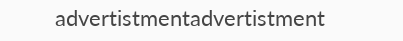advertistmentadvertistment